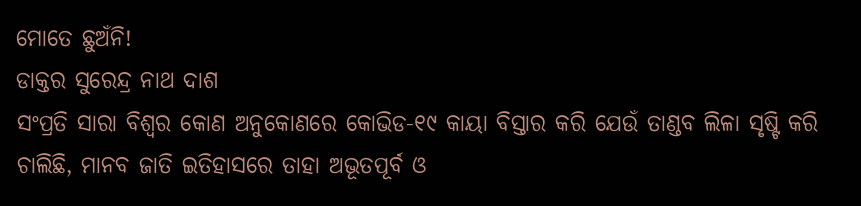ମୋତେ ଛୁଅଁନି!
ଡାକ୍ତର ସୁରେନ୍ଦ୍ର ନାଥ ଦାଶ
ସଂପ୍ରତି ସାରା ବିଶ୍ୱର କୋଣ ଅନୁକୋଣରେ କୋଭିଡ-୧୯ କାୟା ବିସ୍ତାର କରି ଯେଉଁ ତାଣ୍ଡବ ଲିଳା ସୃଷ୍ଟି କରି ଚାଲିଛି, ମାନବ ଜାତି ଇତିହାସରେ ତାହା ଅଭୂତପୂର୍ବ ଓ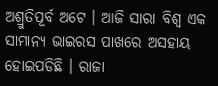ଅଶ୍ରୁତିପୂର୍ବ ଅଟେ । ଆଜି ସାରା ବିଶ୍ୱ ଏକ ସାମାନ୍ୟ ଭାଇରସ ପାଖରେ ଅସହାୟ ହୋଇପଡିଛି । ରାଜା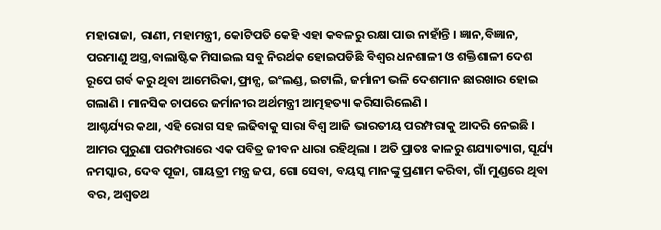ମହାରାଜା, ରାଣୀ, ମହାମନ୍ତ୍ରୀ, କୋଟିପତି କେହି ଏହା କବଳରୁ ରକ୍ଷା ପାଉ ନାହାଁନ୍ତି । ଜ୍ଞାନ,ବିଜ୍ଞାନ, ପରମାଣୁ ଅସ୍ତ୍ର,ବାଲାଷ୍ଟିକ ମିସାଇଲ ସବୁ ନିରର୍ଥକ ହୋଇପଡିଛି ବିଶ୍ୱର ଧନଶାଳୀ ଓ ଶକ୍ତିଶାଳୀ ଦେଶ ରୂପେ ଗର୍ବ କରୁ ଥିବା ଆମେରିକା,ଫ୍ରାନ୍ସ, ଇଂଲଣ୍ଡ, ଇଟାଲି, ଜର୍ମାନୀ ଭଳି ଦେଶମାନ ଛାରଖାର ହୋଇ ଗଲାଣି । ମାନସିକ ଚାପରେ ଜର୍ମାନୀର ଅର୍ଥମନ୍ତ୍ରୀ ଆତ୍ମହତ୍ୟା କରିସାରିଲେଣି ।
ଆଶ୍ଚର୍ଯ୍ୟର କଥା, ଏହି ରୋଗ ସହ ଲଢିବାକୁ ସାରା ବିଶ୍ୱ ଆଜି ଭାରତୀୟ ପରମ୍ପରାକୁ ଆଦରି ନେଇଛି । ଆମର ପୁରୁଣା ପରମ୍ପରାରେ ଏକ ପବିତ୍ର ଜୀବନ ଧାରା ରହିଥିଲା । ଅତି ପ୍ରାତଃ କାଳରୁ ଶଯ୍ୟାତ୍ୟାଗ, ସୂର୍ଯ୍ୟ ନମସ୍କାର, ଦେବ ପୂଜା, ଗାୟତ୍ରୀ ମନ୍ତ୍ର ଜପ, ଗୋ ସେବା, ବୟସ୍କ ମାନଙ୍କୁ ପ୍ରଣାମ କରିବା, ଗାଁ ମୁଣ୍ଡରେ ଥିବା ବର, ଅଶ୍ୱତଥ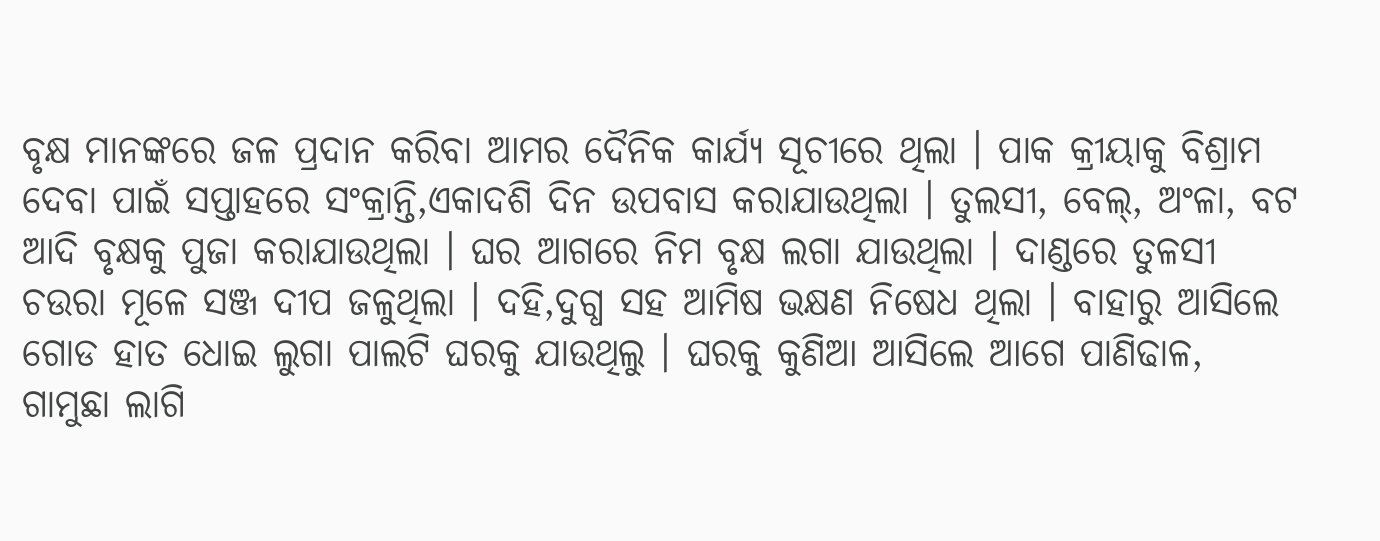ବୃକ୍ଷ ମାନଙ୍କରେ ଜଳ ପ୍ରଦାନ କରିବା ଆମର ଦୈନିକ କାର୍ଯ୍ୟ ସୂଚୀରେ ଥିଲା । ପାକ କ୍ରୀୟାକୁ ବିଶ୍ରାମ ଦେବା ପାଇଁ ସପ୍ତାହରେ ସଂକ୍ରାନ୍ତି,ଏକାଦଶି ଦିନ ଉପବାସ କରାଯାଉଥିଲା । ତୁଲସୀ, ବେଲ୍, ଅଂଳା, ବଟ ଆଦି ବୃକ୍ଷକୁ ପୁଜା କରାଯାଉଥିଲା । ଘର ଆଗରେ ନିମ ବୃକ୍ଷ ଲଗା ଯାଉଥିଲା । ଦାଣ୍ଡରେ ତୁଳସୀ ଚଉରା ମୂଳେ ସଞ୍ଜ ଦୀପ ଜଳୁଥିଲା । ଦହି,ଦୁଗ୍ଧ ସହ ଆମିଷ ଭକ୍ଷଣ ନିଷେଧ ଥିଲା । ବାହାରୁ ଆସିଲେ ଗୋଡ ହାତ ଧୋଇ ଲୁଗା ପାଲଟି ଘରକୁ ଯାଉଥିଲୁ । ଘରକୁ କୁଣିଆ ଆସିଲେ ଆଗେ ପାଣିଢାଳ, ଗାମୁଛା ଲାଗି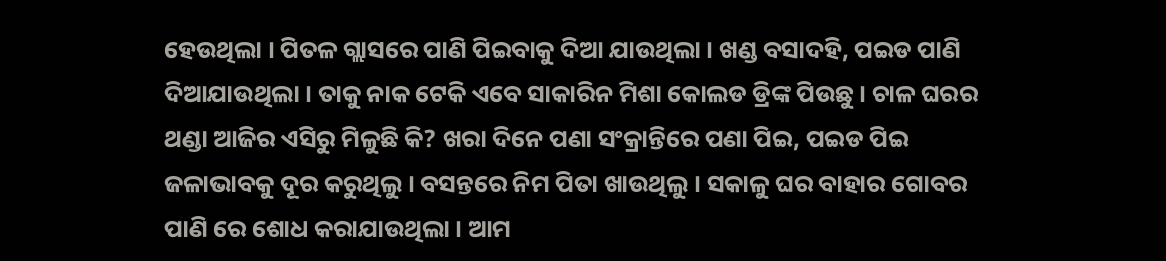ହେଉଥିଲା । ପିତଳ ଗ୍ଲାସରେ ପାଣି ପିଇବାକୁ ଦିଆ ଯାଉଥିଲା । ଖଣ୍ଡ ବସାଦହି, ପଇଡ ପାଣି ଦିଆଯାଉଥିଲା । ତାକୁ ନାକ ଟେକି ଏବେ ସାକାରିନ ମିଶା କୋଲଡ ଡ୍ରିଙ୍କ ପିଉଛୁ । ଚାଳ ଘରର ଥଣ୍ଡା ଆଜିର ଏସିରୁ ମିଳୁଛି କି? ଖରା ଦିନେ ପଣା ସଂକ୍ରାନ୍ତିରେ ପଣା ପିଇ, ପଇଡ ପିଇ ଜଳାଭାବକୁ ଦୂର କରୁଥିଲୁ । ବସନ୍ତରେ ନିମ ପିତା ଖାଉଥିଲୁ । ସକାଳୁ ଘର ବାହାର ଗୋବର ପାଣି ରେ ଶୋଧ କରାଯାଉଥିଲା । ଆମ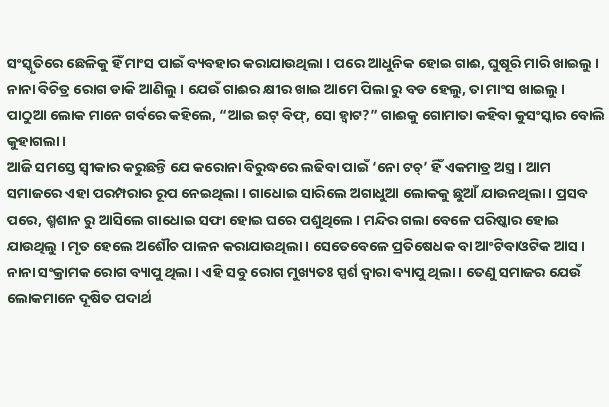ସଂସ୍କୃତିରେ ଛେଳିକୁ ହିଁ ମାଂସ ପାଇଁ ବ୍ୟବହାର କରାଯାଉଥିଲା । ପରେ ଆଧୁନିକ ହୋଇ ଗାଈ, ଘୁଷୂରି ମାରି ଖାଇଲୁ । ନାନା ବିଚିତ୍ର ରୋଗ ଡାକି ଆଣିଲୁ । ଯେଉଁ ଗାଈର କ୍ଷୀର ଖାଇ ଆମେ ପିଲା ରୁ ବଡ ହେଲୁ, ତା ମାଂସ ଖାଇଲୁ । ପାଠୁଆ ଲୋକ ମାନେ ଗର୍ବରେ କହିଲେ, “ଆଇ ଇଟ୍ ବିଫ୍, ସୋ ହ୍ୱାଟ?” ଗାଈକୁ ଗୋମାତା କହିବା କୁସଂସ୍କାର ବୋଲି କୁହାଗଲା ।
ଆଜି ସମସ୍ତେ ସ୍ୱୀକାର କରୁଛନ୍ତି ଯେ କରୋନା ବିରୁଦ୍ଧରେ ଲଢିବା ପାଇଁ ‘ନୋ ଟଚ୍’ ହିଁ ଏକମାତ୍ର ଅସ୍ତ୍ର । ଆମ ସମାଜରେ ଏହା ପରମ୍ପରାର ରୂପ ନେଇଥିଲା । ଗାଧୋଇ ସାରିଲେ ଅଗାଧୁଆ ଲୋକକୁ ଛୁଆଁ ଯାଉନଥିଲା । ପ୍ରସବ ପରେ, ଶ୍ମଶାନ ରୁ ଆସିଲେ ଗାଧୋଇ ସଫା ହୋଇ ଘରେ ପଶୁଥିଲେ । ମନ୍ଦିର ଗଲା ବେଳେ ପରିଷ୍କାର ହୋଇ ଯାଉଥିଲୁ । ମୃତ ହେଲେ ଅଶୌଚ ପାଳନ କରାଯାଉଥିଲା । ସେତେବେଳେ ପ୍ରତିଷେଧକ ବା ଆଂଟିବାଓଟିକ ଆସ । ନାନା ସଂକ୍ରାମକ ରୋଗ ବ୍ୟାପୁ ଥିଲା । ଏହି ସବୁ ରୋଗ ମୁଖ୍ୟତଃ ସ୍ପର୍ଶ ଦ୍ୱାରା ବ୍ୟାପୁ ଥିଲା । ତେଣୁ ସମାଜର ଯେଉଁ ଲୋକମାନେ ଦୂଷିତ ପଦାର୍ଥ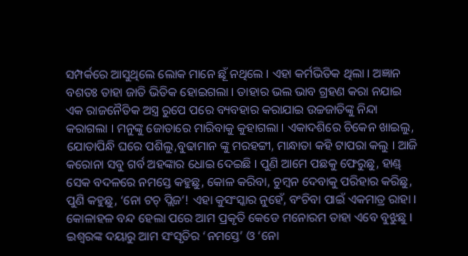ସମ୍ପର୍କରେ ଆସୁଥିଲେ ଲୋକ ମାନେ ଛୂଁ ନଥିଲେ । ଏହା କର୍ମଭିତିକ ଥିଲା । ଅଜ୍ଞାନ ବଶତଃ ତାହା ଜାତି ଭିତିକ ହୋଇଗଲା । ତାହାର ଭଲ ଭାବ ଗ୍ରହଣ କରା ନଯାଇ ଏକ ରାଜନୈତିକ ଅସ୍ତ୍ର ରୁପେ ପରେ ବ୍ୟବହାର କରାଯାଇ ଉଚ୍ଚଜାତିଙ୍କୁ ନିନ୍ଦା କରାଗଲା । ମନୁଙ୍କୁ ଜୋତାରେ ମାରିବାକୁ କୁହାଗଲା । ଏକାଦଶିରେ ଚିକେନ ଖାଇଲୁ, ଯୋତାପିନ୍ଧି ଘରେ ପଶିଲୁ,ବୁଢାମାନ ଙ୍କୁ ମରହଟ୍ଟୀ, ମାନ୍ଧାତା କହି ଟାପରା କଲୁ । ଆଜି କରୋନା ସବୁ ଗର୍ବ ଅହଙ୍କାର ଧୋଇ ଦେଇଛି । ପୁଣି ଆମେ ପଛକୁ ଫେରୁଛୁ, ହାଣ୍ଡ୍ ସେକ ବଦଳରେ ନମସ୍ତେ କହୁଛୁ, କୋଳ କରିବା, ଚୁମ୍ବନ ଦେବାକୁ ପରିହାର କରିଛୁ, ପୁଣି କହୁଛୁ, ‘ନୋ ଟଚ୍ ପ୍ଲିଜ’! ଏହା କୁସଂସ୍କାର ନୁହେଁ, ବଂଚିବା ପାଇଁ ଏକମାତ୍ର ରାହା । କୋଳାହଳ ବନ୍ଦ ହେଲା ପରେ ଆମ ପ୍ରକୃତି କେଡେ ମନୋରମ ତାହା ଏବେ ବୁଝୁଛୁ ।
ଇଶ୍ୱରଙ୍କ ଦୟାରୁ ଆମ ସଂସୃତିର ‘ନମସ୍ତେ’ ଓ ‘ନୋ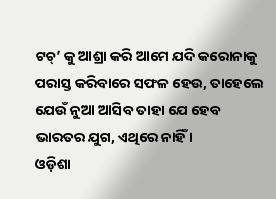ଟଚ୍’ କୁ ଆଶ୍ରା କରି ଆମେ ଯଦି କରୋନାକୁ ପରାସ୍ତ କରିବାରେ ସଫଳ ହେଉ, ତାହେଲେ ଯେଉଁ ନୁଆ ଆସିବ ତାହା ଯେ ହେବ ଭାରତର ଯୁଗ, ଏଥିରେ ନାହିଁ ।
ଓଡ଼ିଶା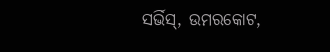ସର୍ଭିସ୍, ଉମରକୋଟ,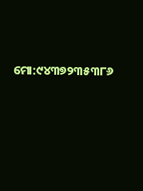ମୋ:୯୪୩୭୨୩୫୩୮୬